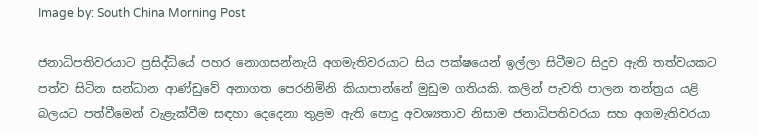Image by: South China Morning Post

ජනාධිපතිවරයාට ප්‍රසිද්ධියේ පහර නොගසන්නැයි අගමැතිවරයාට සිය පක්ෂයෙන් ඉල්ලා සිටීමට සිදුව ඇති තත්වයකට පත්ව සිටින සන්ධාන ආණ්ඩුවේ අනාගත පෙරනිමිනි කියාපාන්නේ මුඩුම ගතියකි. කලින් පැවති පාලන තන්ත්‍රය යළි බලයට පත්වීමෙන් වැළැක්වීම සඳහා දෙදෙනා තුළම ඇති පොදු අවශ්‍යතාව නිසාම ජනාධිපතිවරයා සහ අගමැතිවරයා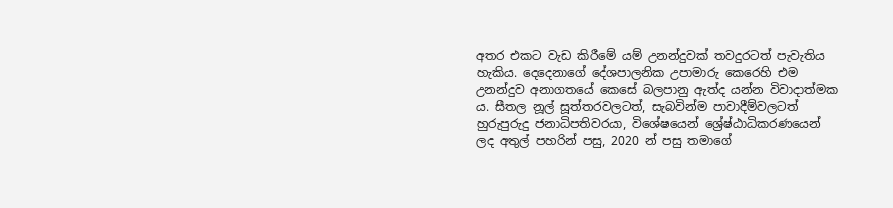අතර එකට වැඩ කිරීමේ යම් උනන්දුවක් තවදුරටත් පැවැතිය හැකිය. දෙදෙනාගේ දේශපාලනික උපාමාරු කෙරෙහි එම උනන්දුව අනාගතයේ කෙසේ බලපානු ඇත්ද යන්න විවාදාත්මක ය. සීතල නූල් සූත්තරවලටත්, සැබවින්ම පාවාදීම්වලටත් හුරුපුරුදු ජනාධිපතිවරයා, විශේෂයෙන් ශ්‍රේෂ්ඨාධිකරණයෙන් ලද අතුල් පහරින් පසු, 2020 න් පසු තමාගේ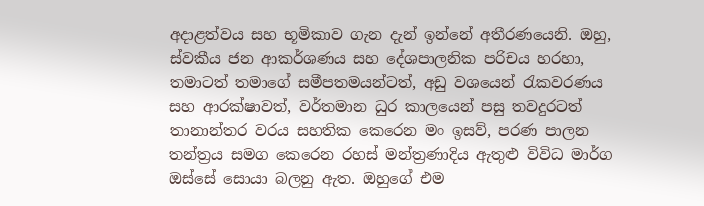අදාළත්වය සහ භූමිකාව ගැන දැන් ඉන්නේ අතීරණයෙනි. ඔහු, ස්වකීය ජන ආකර්ශණය සහ දේශපාලනික පරිචය හරහා, තමාටත් තමාගේ සමීපතමයන්ටත්, අඩු වශයෙන් රැකවරණය සහ ආරක්ෂාවත්, වර්තමාන ධුර කාලයෙන් පසු තවදුරටත් තානාන්තර වරය සහතික කෙරෙන මං ඉසව්, පරණ පාලන තන්ත්‍රය සමග කෙරෙන රහස් මන්ත්‍රණාදිය ඇතුළු විවිධ මාර්ග ඔස්සේ සොයා බලනු ඇත. ඔහුගේ එම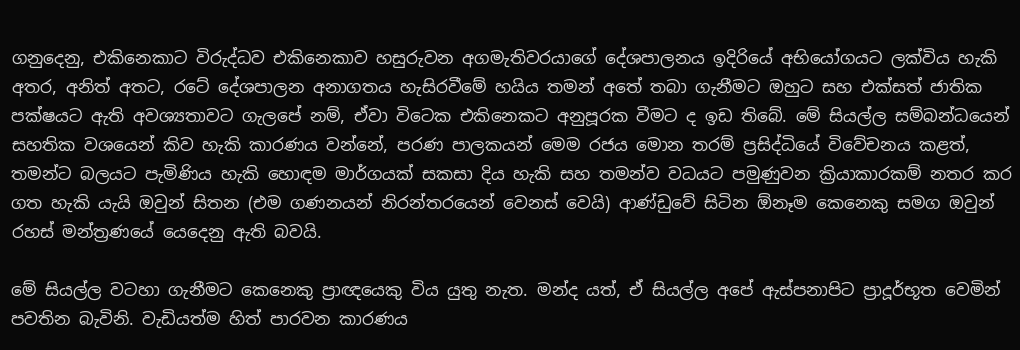ගනුදෙනු, එකිනෙකාට විරුද්ධව එකිනෙකාව හසුරුවන අගමැතිවරයාගේ දේශපාලනය ඉදිරියේ අභියෝගයට ලක්විය හැකි අතර, අනිත් අතට, රටේ දේශපාලන අනාගතය හැසිරවීමේ හයිය තමන් අතේ තබා ගැනීමට ඔහුට සහ එක්සත් ජාතික පක්ෂයට ඇති අවශ්‍යතාවට ගැලපේ නම්, ඒවා විටෙක එකිනෙකට අනුපූරක වීමට ද ඉඩ තිබේ. මේ සියල්ල සම්බන්ධයෙන් සහතික වශයෙන් කිව හැකි කාරණය වන්නේ, පරණ පාලකයන් මෙම රජය මොන තරම් ප්‍රසිද්ධියේ විවේචනය කළත්, තමන්ට බලයට පැමිණිය හැකි හොඳම මාර්ගයක් සකසා දිය හැකි සහ තමන්ව වධයට පමුණුවන ක්‍රියාකාරකම් නතර කර ගත හැකි යැයි ඔවුන් සිතන (එම ගණනයන් නිරන්තරයෙන් වෙනස් වෙයි) ආණ්ඩුවේ සිටින ඕනෑම කෙනෙකු සමග ඔවුන් රහස් මන්ත්‍රණයේ යෙදෙනු ඇති බවයි.

මේ සියල්ල වටහා ගැනීමට කෙනෙකු ප්‍රාඥයෙකු විය යුතු නැත. මන්ද යත්, ඒ සියල්ල අපේ ඇස්පනාපිට ප්‍රාදූර්භූත වෙමින් පවතින බැවිනි. වැඩියත්ම හිත් පාරවන කාරණය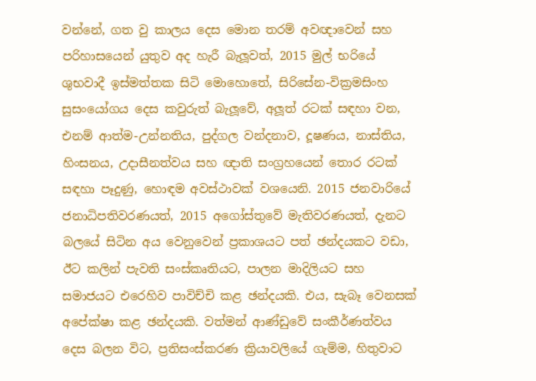වන්නේ, ගත වු කාලය දෙස මොන තරම් අවඥාවෙන් සහ පරිහාසයෙන් යුතුව අද හැරී බැලූවත්, 2015 මුල් භරියේ ශුභවාදී ඉස්මත්තක සිටි මොහොතේ, සිරිසේන-වික්‍රමසිංහ සුසංයෝගය දෙස කවුරුත් බැලූවේ, අලූත් රටක් සඳහා වන, එනම් ආත්ම-උන්නතිය, පුද්ගල වන්දනාව, දූෂණය, නාස්තිය, හිංසනය, උදාසීනත්වය සහ ඥාති සංග්‍රහයෙන් තොර රටක් සඳහා පෑදුණු, හොඳම අවස්ථාවක් වශයෙනි. 2015 ජනවාරියේ ජනාධිපතිවරණයත්, 2015 අගෝස්තුවේ මැතිවරණයත්, දැනට බලයේ සිටින අය වෙනුවෙන් ප්‍රකාශයට පත් ඡන්දයකට වඩා, ඊට කලින් පැවති සංස්කෘතියට, පාලන මාදිලියට සහ සමාජයට එරෙහිව පාවිච්චි කළ ඡන්දයකි. එය, සැබෑ වෙනසක් අපේක්ෂා කළ ඡන්දයකි. වත්මන් ආණ්ඩුවේ සංකීර්ණත්වය දෙස බලන විට, ප්‍රතිසංස්කරණ ක්‍රියාවලියේ ගැම්ම, හිතුවාට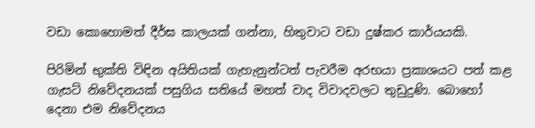වඩා කොහොමත් දීර්ඝ කාලයක් ගන්නා, හිතුවාට වඩා දුෂ්කර කාර්යයකි.

පිරිමින් භුක්ති විඳින අයිතියක් ගැහැනුන්ටත් පැවරීම අරභයා ප්‍රකාශයට පත් කළ ගැසට් නිවේදනයක් පසුගිය සතියේ මහත් වාද විවාදවලට තුඩුදුණි. බොහෝ දෙනා එම නිවේදනය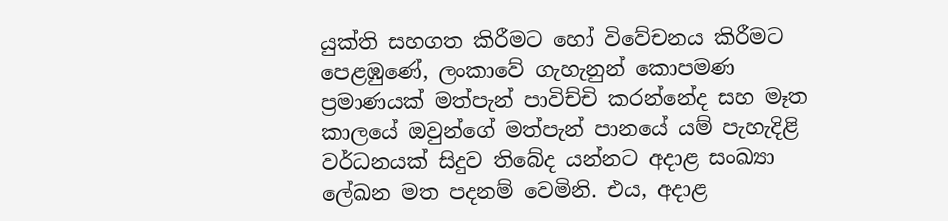යුක්ති සහගත කිරීමට හෝ විවේචනය කිරීමට පෙළඹුණේ, ලංකාවේ ගැහැනුන් කොපමණ ප්‍රමාණයක් මත්පැන් පාවිච්චි කරන්නේද සහ මෑත කාලයේ ඔවුන්ගේ මත්පැන් පානයේ යම් පැහැදිළි වර්ධනයක් සිදුව තිබේද යන්නට අදාළ සංඛ්‍යා ලේඛන මත පදනම් වෙමිනි. එය, අදාළ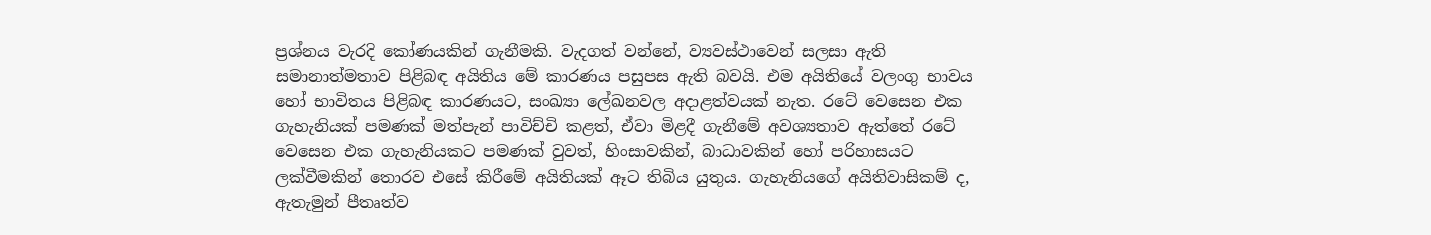ප්‍රශ්නය වැරදි කෝණයකින් ගැනීමකි. වැදගත් වන්නේ, ව්‍යවස්ථාවෙන් සලසා ඇති සමානාත්මතාව පිළිබඳ අයිතිය මේ කාරණය පසුපස ඇති බවයි. එම අයිතියේ වලංගු භාවය හෝ භාවිතය පිළිබඳ කාරණයට, සංඛ්‍යා ලේඛනවල අදාළත්වයක් නැත. රටේ වෙසෙන එක ගැහැනියක් පමණක් මත්පැන් පාවිච්චි කළත්, ඒවා මිළදී ගැනීමේ අවශ්‍යතාව ඇත්තේ රටේ වෙසෙන එක ගැහැනියකට පමණක් වුවත්, හිංසාවකින්, බාධාවකින් හෝ පරිහාසයට ලක්වීමකින් තොරව එසේ කිරීමේ අයිතියක් ඈට තිබිය යුතුය. ගැහැනියගේ අයිතිවාසිකම් ද, ඇතැමුන් පීතෘත්ව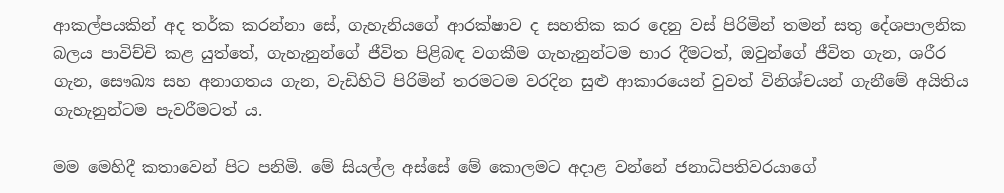ආකල්පයකින් අද තර්ක කරන්නා සේ, ගැහැනියගේ ආරක්ෂාව ද සහතික කර දෙනු වස් පිරිමින් තමන් සතු දේශපාලනික බලය පාවිච්චි කළ යුත්තේ, ගැහැනුන්ගේ ජීවිත පිළිබඳ වගකීම ගැහැනුන්ටම භාර දීමටත්, ඔවුන්ගේ ජීවිත ගැන, ශරීර ගැන, සෞඛ්‍ය සහ අනාගතය ගැන, වැඩිහිටි පිරිමින් තරමටම වරදින සුළු ආකාරයෙන් වුවත් විනිශ්චයන් ගැනීමේ අයිතිය ගැහැනුන්ටම පැවරීමටත් ය.

මම මෙහිදී කතාවෙන් පිට පනිමි. මේ සියල්ල අස්සේ මේ කොලමට අදාළ වන්නේ ජනාධිපතිවරයාගේ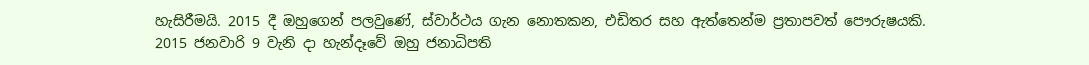හැසිරීමයි. 2015 දී ඔහුගෙන් පලවුණේ, ස්වාර්ථය ගැන නොතකන, එඩිතර සහ ඇත්තෙන්ම ප්‍රතාපවත් පෞරුෂයකි. 2015 ජනවාරි 9 වැනි දා හැන්දෑවේ ඔහු ජනාධිපති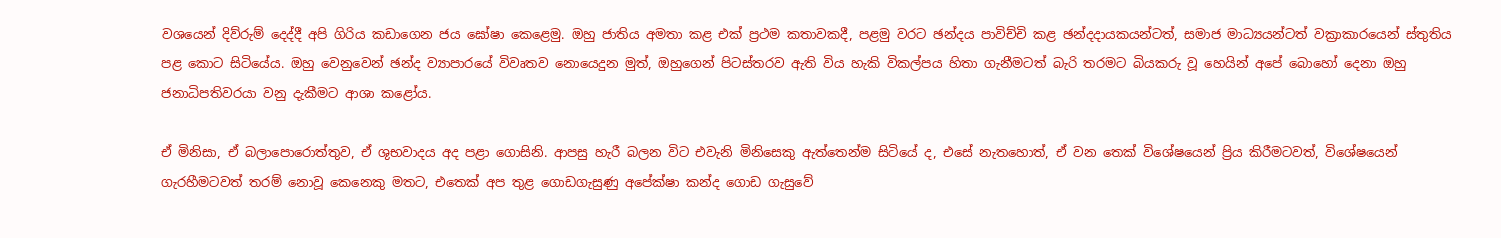වශයෙන් දිව්රුම් දෙද්දී අපි ගිරිය කඩාගෙන ජය ඝෝෂා කෙළෙමු. ඔහු ජාතිය අමතා කළ එක් ප්‍රථම කතාවකදී, පළමු වරට ඡන්දය පාවිච්චි කළ ඡන්දදායකයන්ටත්, සමාජ මාධ්‍යයන්ටත් වක්‍රාකාරයෙන් ස්තුතිය පළ කොට සිටියේය. ඔහු වෙනුවෙන් ඡන්ද ව්‍යාපාරයේ විවෘතව නොයෙදුන මුත්, ඔහුගෙන් පිටස්තරව ඇති විය හැකි විකල්පය හිතා ගැනීමටත් බැරි තරමට බියකරු වූ හෙයින් අපේ බොහෝ දෙනා ඔහු ජනාධිපතිවරයා වනු දැකීමට ආශා කළෝය.

ඒ මිනිසා, ඒ බලාපොරොත්තුව, ඒ ශුභවාදය අද පළා ගොසිනි. ආපසු හැරී බලන විට එවැනි මිනිසෙකු ඇත්තෙන්ම සිටියේ ද, එසේ නැතහොත්, ඒ වන තෙක් විශේෂයෙන් ප්‍රිය කිරීමටවත්, විශේෂයෙන් ගැරහීමටවත් තරම් නොවූ කෙනෙකු මතට, එතෙක් අප තුළ ගොඩගැසුණු අපේක්ෂා කන්ද ගොඩ ගැසුවේ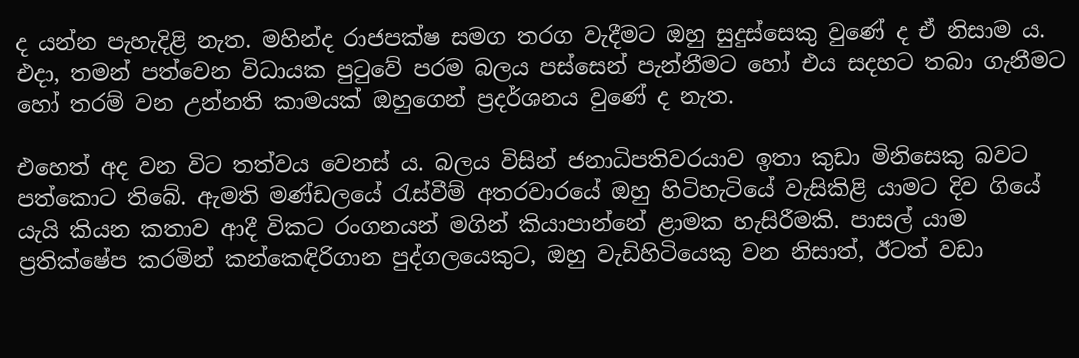ද යන්න පැහැදිළි නැත. මහින්ද රාජපක්ෂ සමග තරග වැදීමට ඔහු සුදුස්සෙකු වුණේ ද ඒ නිසාම ය. එදා, තමන් පත්වෙන විධායක පුටුවේ පරම බලය පස්සෙන් පැන්නීමට හෝ එය සදහට තබා ගැනීමට හෝ තරම් වන උන්නති කාමයක් ඔහුගෙන් ප්‍රදර්ශනය වුණේ ද නැත.

එහෙත් අද වන විට තත්වය වෙනස් ය. බලය විසින් ජනාධිපතිවරයාව ඉතා කුඩා මිනිසෙකු බවට පත්කොට තිබේ. ඇමති මණ්ඩලයේ රැස්වීම් අතරවාරයේ ඔහු හිටිහැටියේ වැසිකිළි යාමට දිව ගියේ යැයි කියන කතාව ආදී විකට රංගනයන් මගින් කියාපාන්නේ ළාමක හැසිරීමකි. පාසල් යාම ප්‍රතික්ෂේප කරමින් කන්කෙඳිරිගාන පුද්ගලයෙකුට, ඔහු වැඩිහිටියෙකු වන නිසාත්, ඊටත් වඩා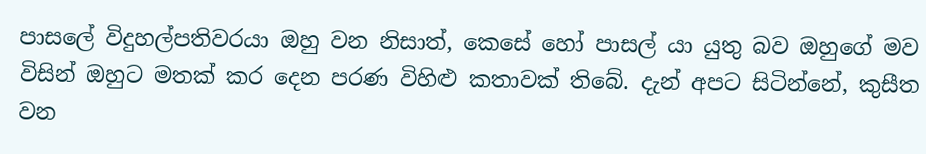පාසලේ විදුහල්පතිවරයා ඔහු වන නිසාත්, කෙසේ හෝ පාසල් යා යුතු බව ඔහුගේ මව විසින් ඔහුට මතක් කර දෙන පරණ විහිළු කතාවක් තිබේ. දැන් අපට සිටින්නේ, කුසීත වන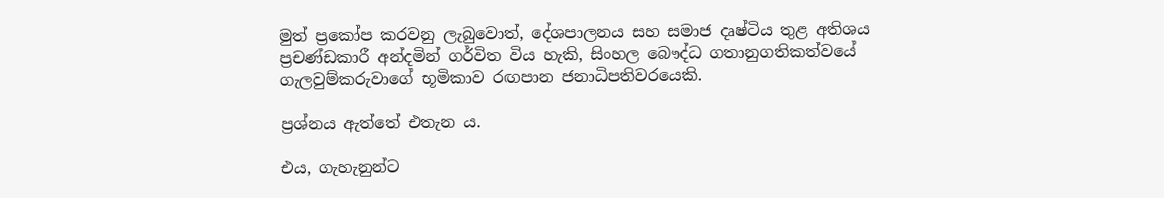මුත් ප්‍රකෝප කරවනු ලැබුවොත්, දේශපාලනය සහ සමාජ දෘෂ්ටිය තුළ අතිශය ප්‍රචණ්ඩකාරී අන්දමින් ගර්විත විය හැකි, සිංහල බෞද්ධ ගතානුගතිකත්වයේ ගැලවුම්කරුවාගේ භූමිකාව රඟපාන ජනාධිපතිවරයෙකි.

ප්‍රශ්නය ඇත්තේ එතැන ය.

එය, ගැහැනුන්ට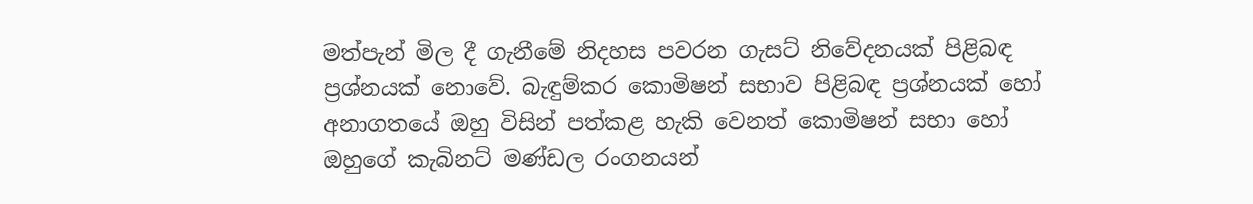මත්පැන් මිල දී ගැනීමේ නිදහස පවරන ගැසට් නිවේදනයක් පිළිබඳ ප්‍රශ්නයක් නොවේ. බැඳුම්කර කොමිෂන් සභාව පිළිබඳ ප්‍රශ්නයක් හෝ අනාගතයේ ඔහු විසින් පත්කළ හැකි වෙනත් කොමිෂන් සභා හෝ ඔහුගේ කැබිනට් මණ්ඩල රංගනයන්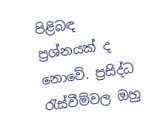පිළිබඳ ප්‍රශ්නයක් ද නොවේ. ප්‍රසිද්ධ රැස්වීම්වල ඔහු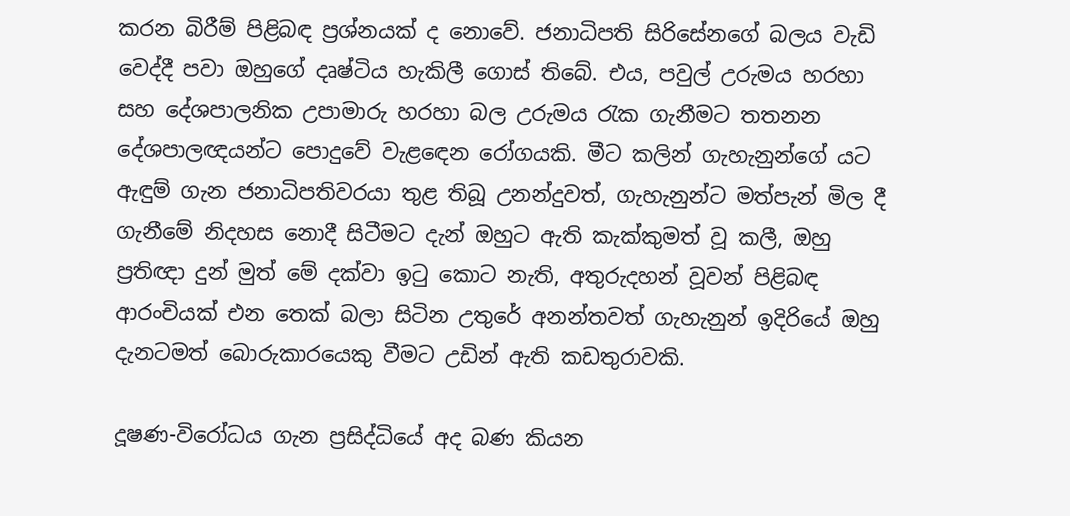කරන බිරීම් පිළිබඳ ප්‍රශ්නයක් ද නොවේ. ජනාධිපති සිරිසේනගේ බලය වැඩි වෙද්දී පවා ඔහුගේ දෘෂ්ටිය හැකිලී ගොස් තිබේ. එය, පවුල් උරුමය හරහා සහ දේශපාලනික උපාමාරු හරහා බල උරුමය රැක ගැනීමට තතනන දේශපාලඥයන්ට පොදුවේ වැළඳෙන රෝගයකි. මීට කලින් ගැහැනුන්ගේ යට ඇඳුම් ගැන ජනාධිපතිවරයා තුළ තිබූ උනන්දුවත්, ගැහැනුන්ට මත්පැන් මිල දී ගැනීමේ නිදහස නොදී සිටීමට දැන් ඔහුට ඇති කැක්කුමත් වූ කලී, ඔහු ප්‍රතිඥා දුන් මුත් මේ දක්වා ඉටු කොට නැති, අතුරුදහන් වූවන් පිළිබඳ ආරංචියක් එන තෙක් බලා සිටින උතුරේ අනන්තවත් ගැහැනුන් ඉදිරියේ ඔහු දැනටමත් බොරුකාරයෙකු වීමට උඩින් ඇති කඩතුරාවකි.

දූෂණ-විරෝධය ගැන ප්‍රසිද්ධියේ අද බණ කියන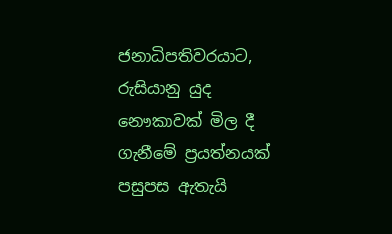ජනාධිපතිවරයාට, රුසියානු යුද නෞකාවක් මිල දී ගැනීමේ ප්‍රයත්නයක් පසුපස ඇතැයි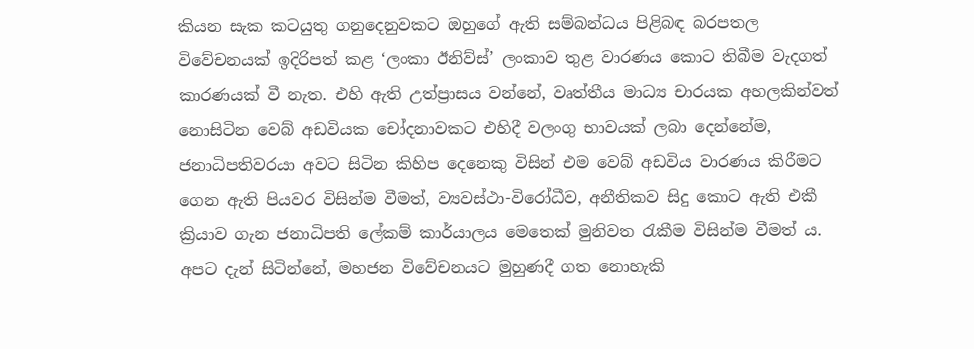කියන සැක කටයුතු ගනුදෙනුවකට ඔහුගේ ඇති සම්බන්ධය පිළිබඳ බරපතල විවේචනයක් ඉදිරිපත් කළ ‘ලංකා ඊනිව්ස්’ ලංකාව තුළ වාරණය කොට තිබීම වැදගත් කාරණයක් වී නැත. එහි ඇති උත්ප්‍රාසය වන්නේ, වෘත්තීය මාධ්‍ය චාරයක අහලකින්වත් නොසිටින වෙබ් අඩවියක චෝදනාවකට එහිදී වලංගු භාවයක් ලබා දෙන්නේම, ජනාධිපතිවරයා අවට සිටින කිහිප දෙනෙකු විසින් එම වෙබ් අඩවිය වාරණය කිරීමට ගෙන ඇති පියවර විසින්ම වීමත්, ව්‍යවස්ථා-විරෝධීව, අනීතිකව සිදු කොට ඇති එකී ක්‍රියාව ගැන ජනාධිපති ලේකම් කාර්යාලය මෙතෙක් මුනිවත රැකීම විසින්ම වීමත් ය. අපට දැන් සිටින්නේ, මහජන විවේචනයට මුහුණදී ගත නොහැකි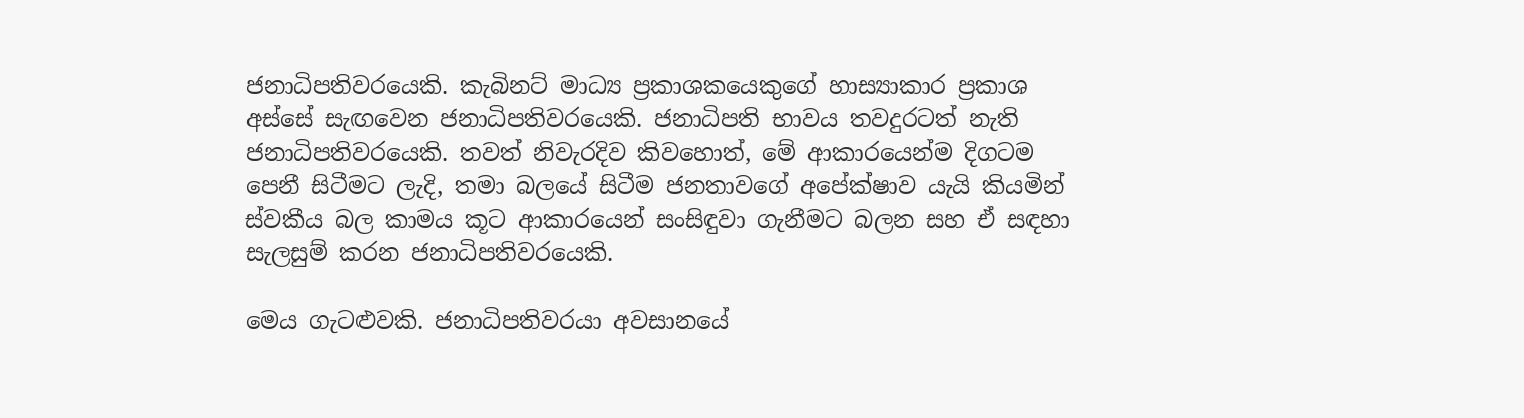ජනාධිපතිවරයෙකි. කැබිනට් මාධ්‍ය ප්‍රකාශකයෙකුගේ හාස්‍යාකාර ප්‍රකාශ අස්සේ සැඟවෙන ජනාධිපතිවරයෙකි. ජනාධිපති භාවය තවදුරටත් නැති ජනාධිපතිවරයෙකි. තවත් නිවැරදිව කිවහොත්, මේ ආකාරයෙන්ම දිගටම පෙනී සිටීමට ලැදි, තමා බලයේ සිටීම ජනතාවගේ අපේක්ෂාව යැයි කියමින් ස්වකීය බල කාමය කූට ආකාරයෙන් සංසිඳුවා ගැනීමට බලන සහ ඒ සඳහා සැලසුම් කරන ජනාධිපතිවරයෙකි.

මෙය ගැටළුවකි. ජනාධිපතිවරයා අවසානයේ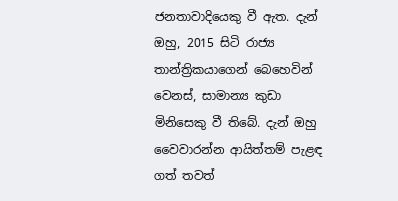ජනතාවාදියෙකු වී ඇත. දැන් ඔහු, 2015 සිටි රාජ්‍ය තාන්ත්‍රිකයාගෙන් බෙහෙවින් වෙනස්, සාමාන්‍ය කුඩා මිනිසෙකු වී තිබේ. දැන් ඔහු වෛවාරන්න ආයිත්තම් පැළඳ ගත් තවත්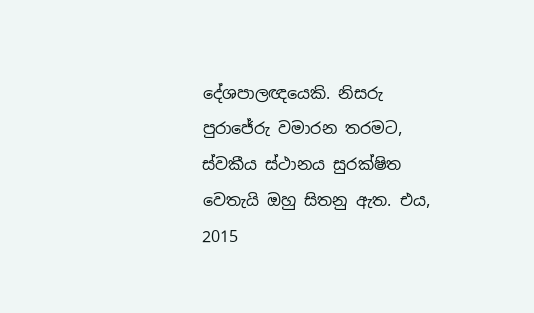දේශපාලඥයෙකි. නිසරු පුරාජේරු වමාරන තරමට, ස්වකීය ස්ථානය සුරක්ෂිත වෙතැයි ඔහු සිතනු ඇත. එය, 2015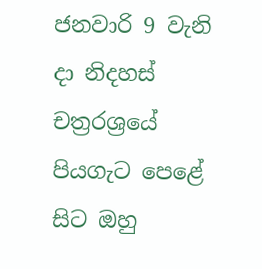ජනවාරි 9 වැනි දා නිදහස් චත්‍රරශ්‍රයේ පියගැට පෙළේ සිට ඔහු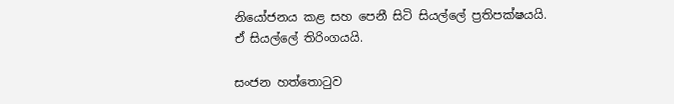නියෝජනය කළ සහ පෙනී සිටි සියල්ලේ ප්‍රතිපක්ෂයයි. ඒ සියල්ලේ තිරිංගයයි.

සංජන හත්තොටුව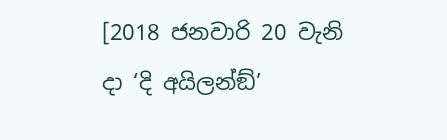[2018 ජනවාරි 20 වැනි දා ‘දි අයිලන්ඞ්’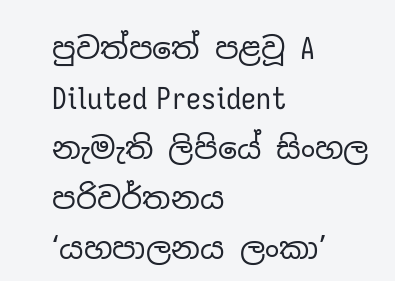පුවත්පතේ පළවූ A Diluted President නැමැති ලිපියේ සිංහල පරිවර්තනය ‘යහපාලනය ලංකා’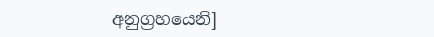අනුග්‍රහයෙනි]